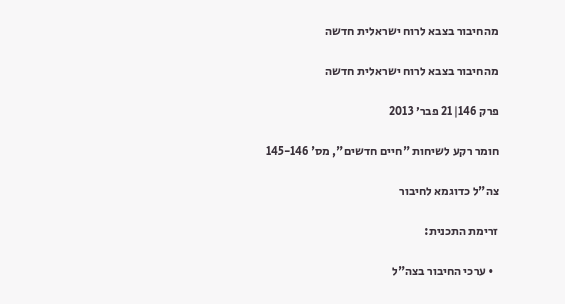מהחיבור בצבא לרוח ישראלית חדשה

מהחיבור בצבא לרוח ישראלית חדשה

פרק 146|21 פבר׳ 2013

חומר רקע לשיחות "חיים חדשים", מס' 145-146

צה"ל כדוגמא לחיבור

זרימת התכנית:

  • ערכי החיבור בצה"ל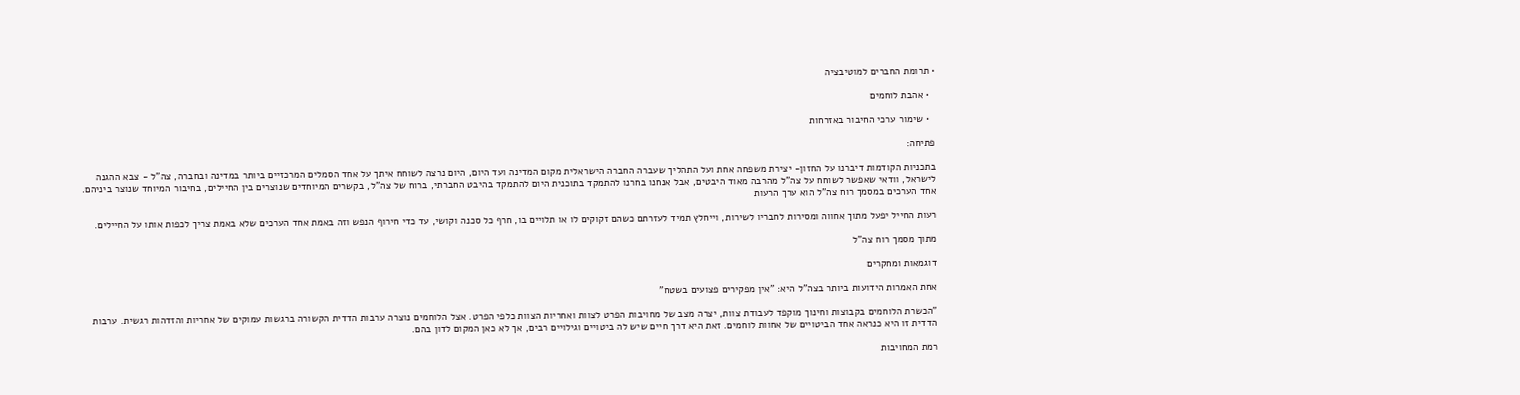• תרומת החברים למוטיבציה

  • אהבת לוחמים

  • שימור ערכי החיבור באזרחות

פתיחה:

בתכניות הקודמות דיברנו על החזון- יצירת משפחה אחת ועל התהליך שעברה החברה הישראלית מקום המדינה ועד היום, היום נרצה לשוחח איתך על אחד הסמלים המרכזיים ביותר במדינה ובחברה, צה"ל - צבא ההגנה לישראל, וודאי שאפשר לשוחח על צה"ל מהרבה מאוד היבטים, אבל אנחנו בחרנו להתמקד בתוכנית היום להתמקד בהיבט החברתי, ברוח של צה"ל, בקשרים המיוחדים שנוצרים בין החיילים, בחיבור המיוחד שנוצר ביניהם. אחד הערכים במסמך רוח צה"ל הוא ערך הרעות

רעות החייל יפעל מתוך אחווה ומסירות לחבריו לשירות, וייחלץ תמיד לעזרתם כשהם זקוקים לו או תלויים בו, חרף כל סכנה וקושי, עד כדי חירוף הנפש וזה באמת אחד הערכים שלא באמת צריך לכפות אותו על החיילים.

מתוך מסמך רוח צה"ל

דוגמאות ומחקרים

אחת האמרות הידועות ביותר בצה"ל היא: "אין מפקירים פצועים בשטח"

"הכשרת הלוחמים בקבוצות וחינוך מוקפד לעבודת צוות, יצרה מצב של מחויבות הפרט לצוות ואחריות הצוות כלפי הפרט. אצל הלוחמים נוצרה ערבות הדדית הקשורה ברגשות עמוקים של אחריות והזדהות רגשית. ערבות הדדית זו היא כנראה אחד הביטויים של אחוות לוחמים. זאת היא דרך חיים שיש לה ביטויים וגילויים רבים, אך לא כאן המקום לדון בהם.

רמת המחויבות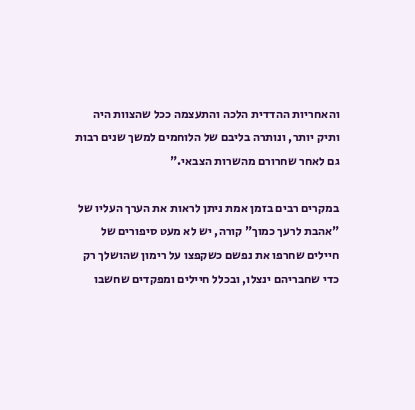והאחריות ההדדית הלכה והתעצמה ככל שהצוות היה ותיק יותר, ונותרה בליבם של הלוחמים למשך שנים רבות גם לאחר שחרורם מהשרות הצבאי."

במקרים רבים בזמן אמת ניתן לראות את הערך העליו של "אהבת לרעך כמוך" קורה, יש לא מעט סיפורים של חיילים שחרפו את נפשם כשקפצו על רימון שהושלך רק כדי שחבריהם ינצלו, ובכלל חיילים ומפקדים שחשבו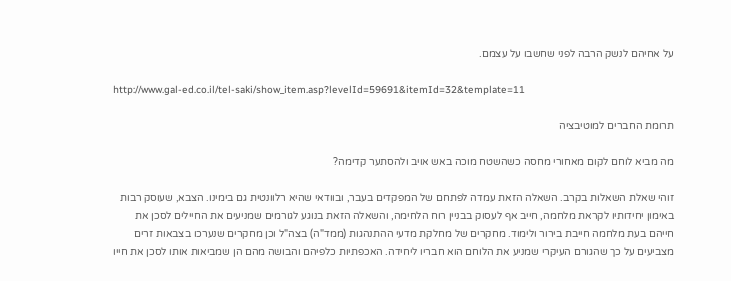על אחיהם לנשק הרבה לפני שחשבו על עצמם.

http://www.gal-ed.co.il/tel-saki/show_item.asp?levelId=59691&itemId=32&template=11

תרומת החברים למוטיבציה

מה מביא לוחם לקום מאחורי מחסה כשהשטח מוכה באש אויב ולהסתער קדימה?

זוהי שאלת השאלות בקרב. השאלה הזאת עמדה לפתחם של המפקדים בעבר, ובוודאי שהיא רלוונטית גם בימינו. הצבא, שעוסק רבות באימון יחידותיו לקראת מלחמה, חייב אף לעסוק בבניין רוח הלחימה, והשאלה הזאת בנוגע לגורמים שמניעים את החיילים לסכן את חייהם בעת מלחמה חייבת בירור ולימוד. מחקרים של מחלקת מדעי ההתנהגות (ממד"ה) בצה"ל וכן מחקרים שנערכו בצבאות זרים מצביעים על כך שהגורם העיקרי שמניע את הלוחם הוא חבריו ליחידה. האכפתיות כלפיהם והבושה מהם הן שמביאות אותו לסכן את חייו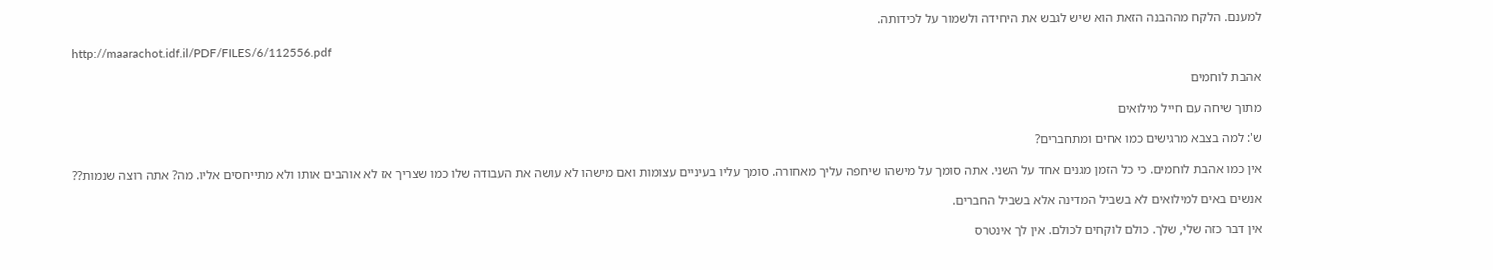למענם. הלקח מההבנה הזאת הוא שיש לגבש את היחידה ולשמור על לכידותה.

http://maarachot.idf.il/PDF/FILES/6/112556.pdf

אהבת לוחמים

מתוך שיחה עם חייל מילואים

ש': למה בצבא מרגישים כמו אחים ומתחברים?

אין כמו אהבת לוחמים. כי כל הזמן מגנים אחד על השני. אתה סומך על מישהו שיחפה עליך מאחורה. סומך עליו בעיניים עצומות ואם מישהו לא עושה את העבודה שלו כמו שצריך אז לא אוהבים אותו ולא מתייחסים אליו. מה? אתה רוצה שנמות??

אנשים באים למילואים לא בשביל המדינה אלא בשביל החברים.

אין דבר כזה שלי, שלך. כולם לוקחים לכולם. אין לך אינטרס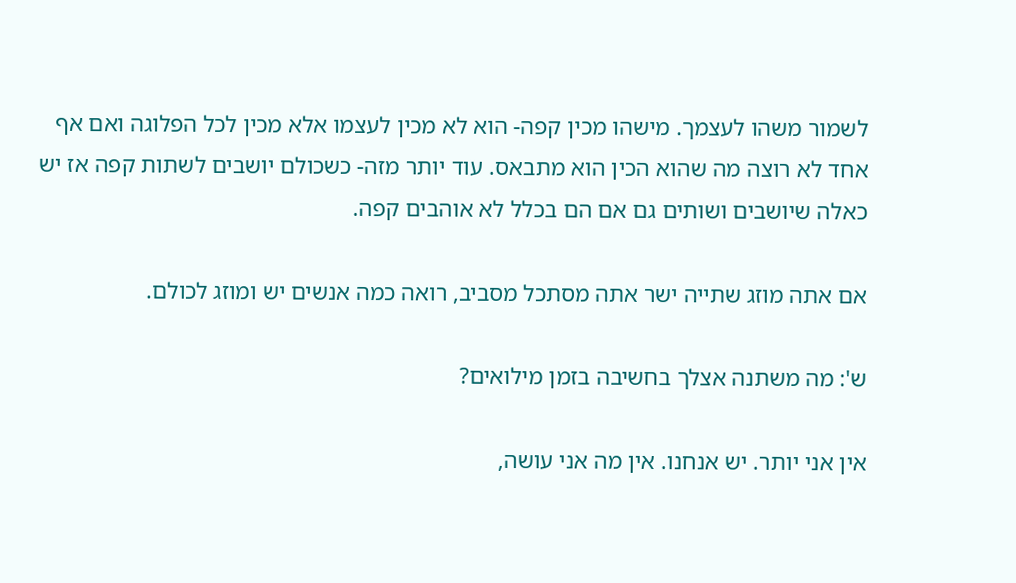לשמור משהו לעצמך. מישהו מכין קפה- הוא לא מכין לעצמו אלא מכין לכל הפלוגה ואם אף אחד לא רוצה מה שהוא הכין הוא מתבאס. עוד יותר מזה- כשכולם יושבים לשתות קפה אז יש כאלה שיושבים ושותים גם אם הם בכלל לא אוהבים קפה.

אם אתה מוזג שתייה ישר אתה מסתכל מסביב, רואה כמה אנשים יש ומוזג לכולם.

ש': מה משתנה אצלך בחשיבה בזמן מילואים?

אין אני יותר. יש אנחנו. אין מה אני עושה,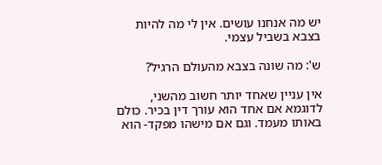יש מה אנחנו עושים. אין לי מה להיות בצבא בשביל עצמי.

ש': מה שונה בצבא מהעולם הרגיל?

אין עניין שאחד יותר חשוב מהשני, לדוגמא אם אחד הוא עורך דין בכיר. כולם באותו מעמד. וגם אם מישהו מפקד- הוא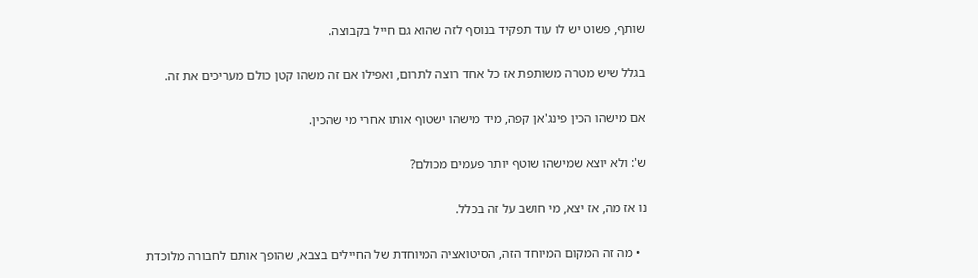שותף, פשוט יש לו עוד תפקיד בנוסף לזה שהוא גם חייל בקבוצה.

בגלל שיש מטרה משותפת אז כל אחד רוצה לתרום, ואפילו אם זה משהו קטן כולם מעריכים את זה.

אם מישהו הכין פינג'אן קפה, מיד מישהו ישטוף אותו אחרי מי שהכין.

ש': ולא יוצא שמישהו שוטף יותר פעמים מכולם?

נו אז מה, אז יצא, מי חושב על זה בכלל.

  • מה זה המקום המיוחד הזה, הסיטואציה המיוחדת של החיילים בצבא, שהופך אותם לחבורה מלוכדת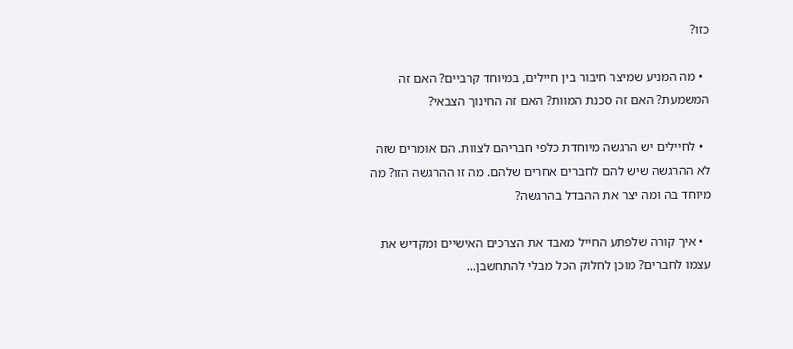כזו?

  • מה המניע שמיצר חיבור בין חיילים, במיוחד קרביים? האם זה המשמעת? האם זה סכנת המוות? האם זה החינוך הצבאי?

  • לחיילים יש הרגשה מיוחדת כלפי חבריהם לצוות. הם אומרים שזה לא ההרגשה שיש להם לחברים אחרים שלהם. מה זו ההרגשה הזו? מה מיוחד בה ומה יצר את ההבדל בהרגשה?

  • איך קורה שלפתע החייל מאבד את הצרכים האישיים ומקדיש את עצמו לחברים? מוכן לחלוק הכל מבלי להתחשבן...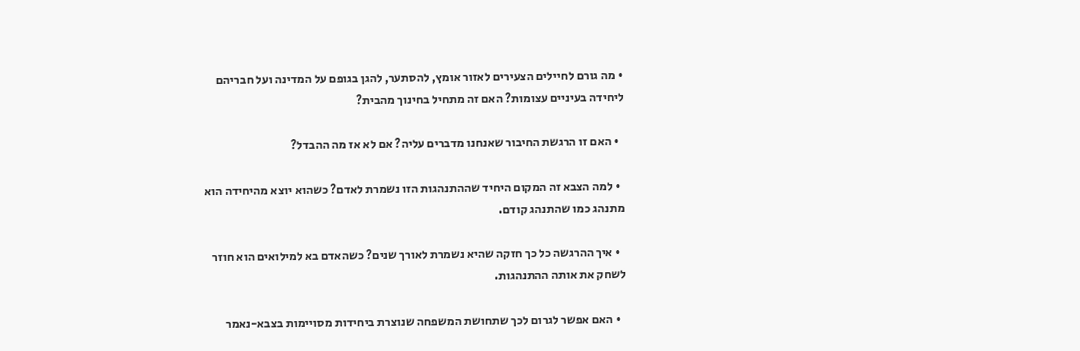• מה גורם לחיילים הצעירים לאזור אומץ, להסתער, להגן בגופם על המדינה ועל חבריהם ליחידה בעיניים עצומות? האם זה מתחיל בחינוך מהבית?

  • האם זו הרגשת החיבור שאנחנו מדברים עליה? אם לא אז מה ההבדל?

  • למה הצבא זה המקום היחיד שההתנהגות הזו נשמרת לאדם? כשהוא יוצא מהיחידה הוא מתנהג כמו שהתנהג קודם.

  • איך ההרגשה כל כך חזקה שהיא נשמרת לאורך שנים? כשהאדם בא למילואים הוא חוזר לשחק את אותה ההתנהגות.

  • האם אפשר לגרום לכך שתחושת המשפחה שנוצרת ביחידות מסויימות בצבא-נאמר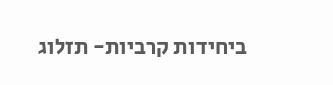ביחידות קרביות- תזלוג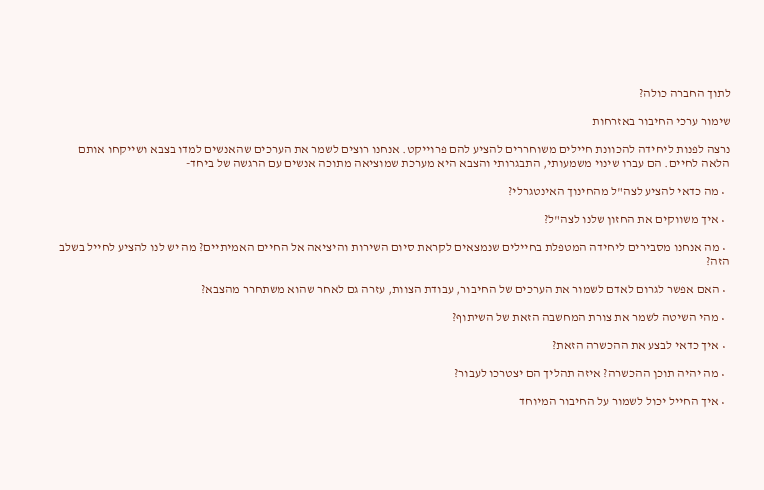לתוך החברה כולה?

שימור ערכי החיבור באזרחות

נרצה לפנות ליחידה להכוונת חיילים משוחררים להציע להם פרוייקט. אנחנו רוצים לשמר את הערכים שהאנשים למדו בצבא ושייקחו אותם הלאה לחיים. הם עברו שינוי משמעותי, התבגרותי והצבא היא מערכת שמוציאה מתוכה אנשים עם הרגשה של ביחד-

  • מה כדאי להציע לצה"ל מהחינוך האינטגרלי?

  • איך משווקים את החזון שלנו לצה"ל?

  • מה אנחנו מסבירים ליחידה המטפלת בחיילים שנמצאים לקראת סיום השירות והיציאה אל החיים האמיתיים? מה יש לנו להציע לחייל בשלב הזה?

  • האם אפשר לגרום לאדם לשמור את הערכים של החיבור, עבודת הצוות, עזרה גם לאחר שהוא משתחרר מהצבא?

  • מהי השיטה לשמר את צורת המחשבה הזאת של השיתוף?

  • איך כדאי לבצע את ההכשרה הזאת?

  • מה יהיה תוכן ההכשרה? איזה תהליך הם יצטרכו לעבור?

  • איך החייל יכול לשמור על החיבור המיוחד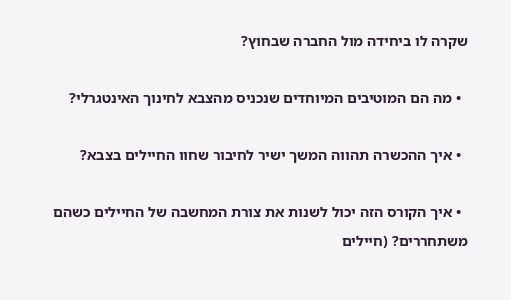שקרה לו ביחידה מול החברה שבחוץ?

  • מה הם המוטיבים המיוחדים שנכניס מהצבא לחינוך האינטגרלי?

  • איך ההכשרה תהווה המשך ישיר לחיבור שחוו החיילים בצבא?

  • איך הקורס הזה יכול לשנות את צורת המחשבה של החיילים כשהם משתחררים? (חיילים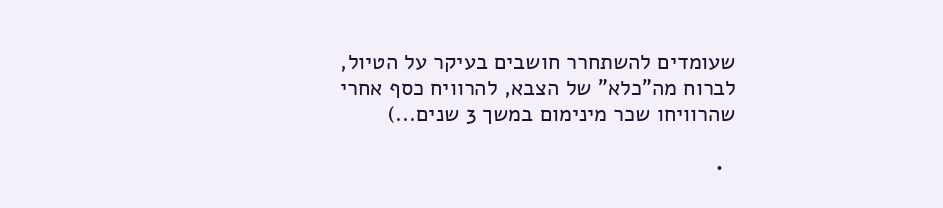שעומדים להשתחרר חושבים בעיקר על הטיול, לברוח מה"כלא" של הצבא, להרוויח כסף אחרי שהרוויחו שכר מינימום במשך 3 שנים...)

  •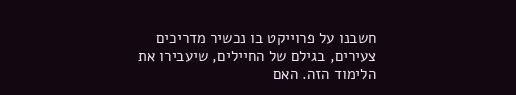חשבנו על פרוייקט בו נכשיר מדריכים צעירים, בגילם של החיילים, שיעבירו את הלימוד הזה. האם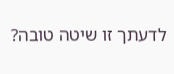לדעתך זו שיטה טובה?